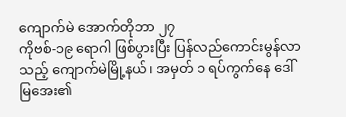ကျောက်မဲ အောက်တိုဘာ ၂၇
ကိုဗစ်-၁၉ ရောဂါ ဖြစ်ပွားပြီး ပြန်လည်ကောင်းမွန်လာသည့် ကျောက်မဲမြို့နယ်၊ အမှတ် ၁ ရပ်ကွက်နေ ဒေါ်မြအေး၏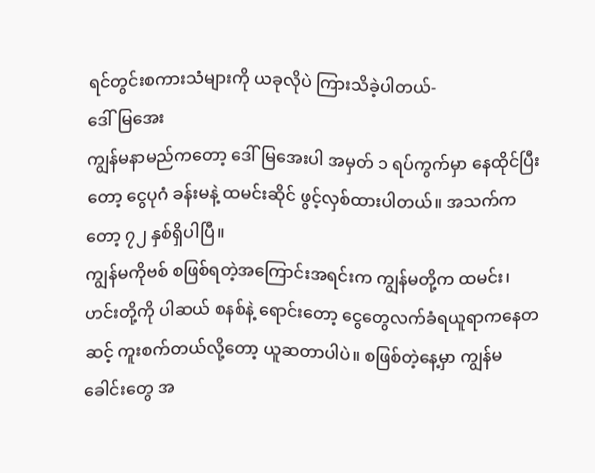ရင်တွင်းစကားသံများကို ယခုလိုပဲ ကြားသိခဲ့ပါတယ်-
ဒေါ်မြအေး
ကျွန်မနာမည်ကတော့ ဒေါ်မြအေးပါ အမှတ် ၁ ရပ်ကွက်မှာ နေထိုင်ပြီးတော့ ငွေပုဂံ ခန်းမနဲ့ ထမင်းဆိုင် ဖွင့်လှစ်ထားပါတယ်။ အသက်ကတော့ ၇၂ နှစ်ရှိပါပြီ။
ကျွန်မကိုဗစ် စဖြစ်ရတဲ့အကြောင်းအရင်းက ကျွန်မတို့က ထမင်း၊ ဟင်းတို့ကို ပါဆယ် စနစ်နဲ့ ရောင်းတော့ ငွေတွေလက်ခံရယူရာကနေတဆင့် ကူးစက်တယ်လို့တော့ ယူဆတာပါပဲ။ စဖြစ်တဲ့နေ့မှာ ကျွန်မ ခေါင်းတွေ အ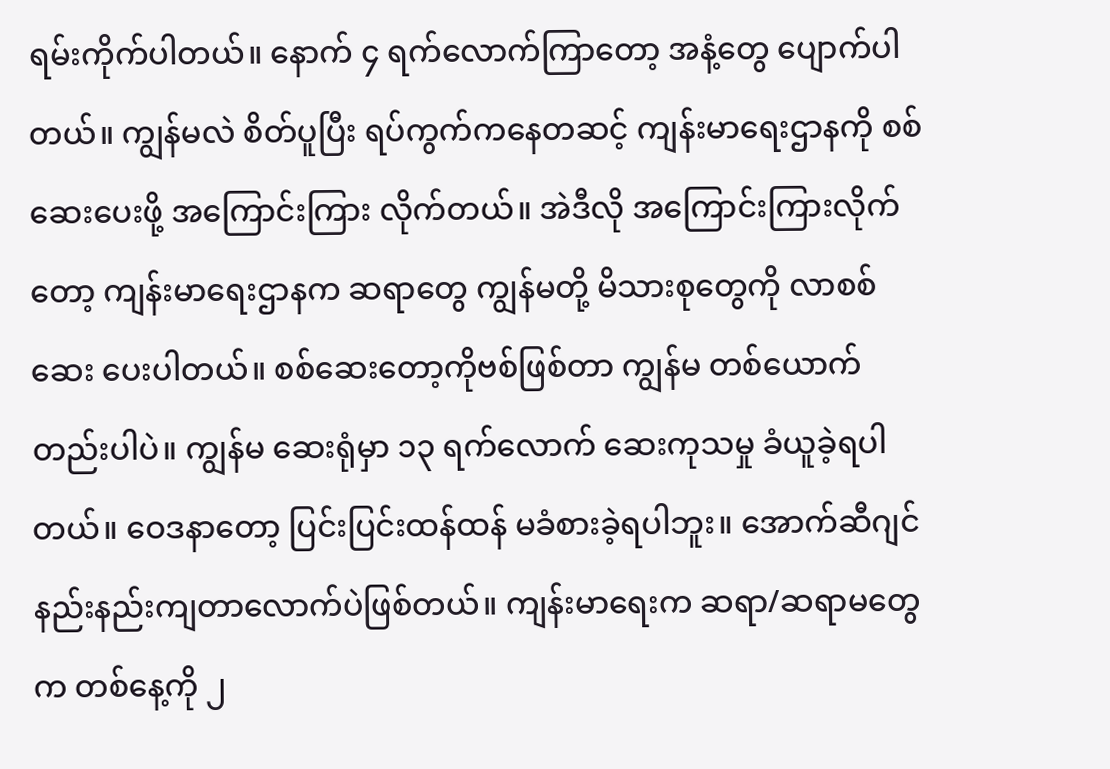ရမ်းကိုက်ပါတယ်။ နောက် ၄ ရက်လောက်ကြာတော့ အနံ့တွေ ပျောက်ပါတယ်။ ကျွန်မလဲ စိတ်ပူပြီး ရပ်ကွက်ကနေတဆင့် ကျန်းမာရေးဌာနကို စစ်ဆေးပေးဖို့ အကြောင်းကြား လိုက်တယ်။ အဲဒီလို အကြောင်းကြားလိုက်တော့ ကျန်းမာရေးဌာနက ဆရာတွေ ကျွန်မတို့ မိသားစုတွေကို လာစစ်ဆေး ပေးပါတယ်။ စစ်ဆေးတော့ကိုဗစ်ဖြစ်တာ ကျွန်မ တစ်ယောက်တည်းပါပဲ။ ကျွန်မ ဆေးရုံမှာ ၁၃ ရက်လောက် ဆေးကုသမှု ခံယူခဲ့ရပါတယ်။ ဝေဒနာတော့ ပြင်းပြင်းထန်ထန် မခံစားခဲ့ရပါဘူး။ အောက်ဆီဂျင်နည်းနည်းကျတာလောက်ပဲဖြစ်တယ်။ ကျန်းမာရေးက ဆရာ/ဆရာမတွေက တစ်နေ့ကို ၂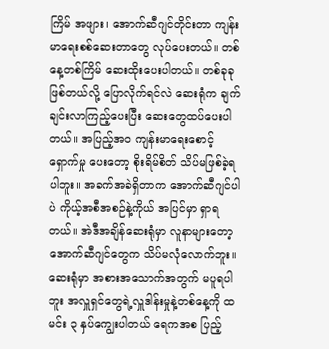ကြိမ် အဖျား၊ အောက်ဆီဂျင်တိုင်းတာ ကျန်းမာရေးစစ်ဆေးတာတွေ လုပ်ပေးတယ်။ တစ်နေ့တစ်ကြိမ် ဆေးထိုးပေးပါတယ်။ တစ်ခုခုဖြစ်တယ်လို့ ပြောလိုက်ရင်လဲ ဆေးရုံက ချက်ချင်းလာကြည့်ပေးပြီး ဆေးတွေထပ်ပေးပါတယ်။ အပြည့်အဝ ကျန်းမာရေးစောင့်ရှောက်မှု ပေးတော့ စိုးရိမ်စိတ် သိပ်မဖြစ်ခဲ့ရပါဘူး။ အခက်အခဲရှိတာက အောက်ဆီဂျင်ပါပဲ ကိုယ့်အစီအစဉ်နဲ့ကိုယ် အပြင်မှာ ရှာရတယ်။ အဲဒီအချိန်ဆေးရုံမှာ လူနာများတော့ အောက်ဆီဂျင်တွေက သိပ်မလုံလောက်ဘူး။
ဆေးရုံမှာ အစားအသောက်အတွက် မပူရပါဘူး အလှူရှင်တွေရဲ့လှူဒါန်းမှုနဲ့တစ်နေ့ကို ထမင်း ၃ နှပ်ကျွေးပါတယ် ရေကအစ ပြည့်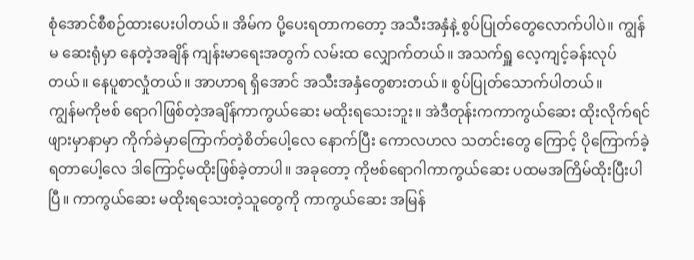စုံအောင်စီစဉ်ထားပေးပါတယ်။ အိမ်က ပို့ပေးရတာကတော့ အသီးအနှံနဲ့ စွပ်ပြုတ်တွေလောက်ပါပဲ။ ကျွန်မ ဆေးရုံမှာ နေတဲ့အချိန် ကျန်းမာရေးအတွက် လမ်းထ လျှောက်တယ်။ အသက်ရှူ လေ့ကျင့်ခန်းလုပ်တယ်။ နေပူစာလှုံတယ်။ အာဟာရ ရှိအောင် အသီးအနှံတွေစားတယ်။ စွပ်ပြုတ်သောက်ပါတယ်။
ကျွန်မကိုဗစ် ရောဂါဖြစ်တဲ့အချိန်ကာကွယ်ဆေး မထိုးရသေးဘူး။ အဲဒီတုန်းကကာကွယ်ဆေး ထိုးလိုက်ရင် ဖျားမှာနာမှာ ကိုက်ခဲမှာကြောက်တဲ့စိတ်ပေါ့လေ နောက်ပြီး ကောလဟလ သတင်းတွေ ကြောင့် ပိုကြောက်ခဲ့ရတာပေါ့လေ ဒါကြောင့်မထိုးဖြစ်ခဲ့တာပါ။ အခုတော့ ကိုဗစ်ရောဂါကာကွယ်ဆေး ပထမအကြိမ်ထိုးပြီးပါပြီ။ ကာကွယ်ဆေး မထိုးရသေးတဲ့သူတွေကို ကာကွယ်ဆေး အမြန်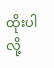ထိုးပါလို့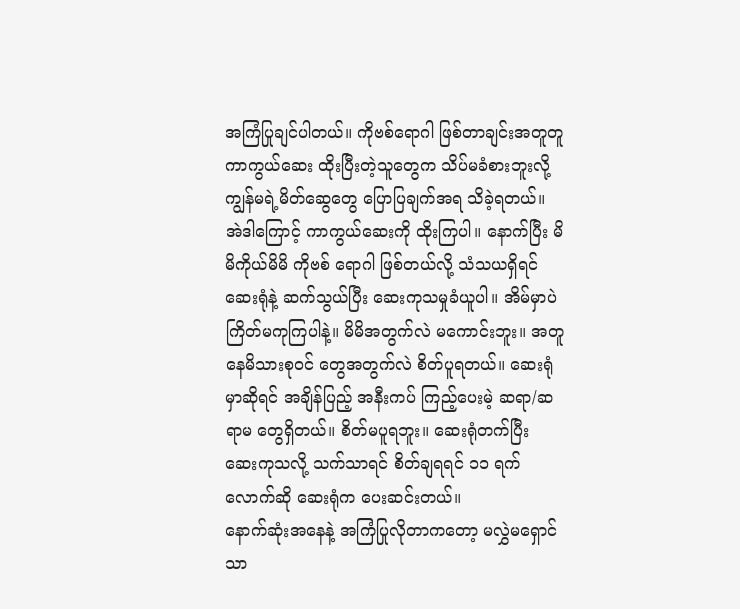အကြံပြုချင်ပါတယ်။ ကိုဗစ်ရောဂါ ဖြစ်တာချင်းအတူတူ ကာကွယ်ဆေး ထိုးပြီးတဲ့သူတွေက သိပ်မခံစားဘူးလို့ ကျွန်မရဲ့မိတ်ဆွေတွေ ပြောပြချက်အရ သိခဲ့ရတယ်။ အဲဒါကြောင့် ကာကွယ်ဆေးကို ထိုးကြပါ။ နောက်ပြီး မိမိကိုယ်မိမိ ကိုဗစ် ရောဂါ ဖြစ်တယ်လို့ သံသယရှိရင် ဆေးရုံနဲ့ ဆက်သွယ်ပြီး ဆေးကုသမှုခံယူပါ။ အိမ်မှာပဲ ကြိတ်မကုကြပါနဲ့။ မိမိအတွက်လဲ မကောင်းဘူး။ အတူနေမိသားစုဝင် တွေအတွက်လဲ စိတ်ပူရတယ်။ ဆေးရုံမှာဆိုရင် အချိန်ပြည့် အနီးကပ် ကြည့်ပေးမဲ့ ဆရာ/ဆရာမ တွေရှိတယ်။ စိတ်မပူရဘူး။ ဆေးရုံတက်ပြီး ဆေးကုသလို့ သက်သာရင် စိတ်ချရရင် ၁၁ ရက်လောက်ဆို ဆေးရုံက ပေးဆင်းတယ်။
နောက်ဆုံးအနေနဲ့ အကြံပြုလိုတာကတော့ မလွှဲမရှောင်သာ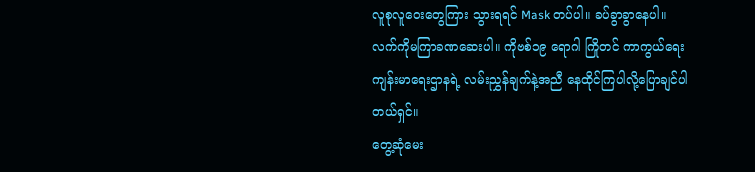လူစုလူဝေးတွေကြား သွားရရင် Mask တပ်ပါ။ ခပ်ခွာခွာနေပါ။ လက်ကိုမကြာခဏဆေးပါ။ ကိုဗစ်၁၉ ရောဂါ ကြိုတင် ကာကွယ်ရေး ကျန်းမာရေးဌာနရဲ့ လမ်းညွှန်ချက်နဲ့အညီ နေထိုင်ကြပါလို့ပြောချင်ပါတယ်ရှင်။
တွေ့ဆုံမေး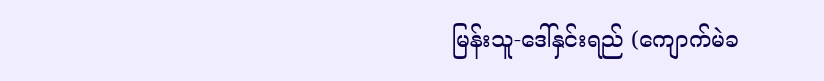မြန်းသူ-ဒေါ်နှင်းရည် (ကျောက်မဲခ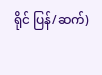ရိုင် ပြန်/ဆက်)